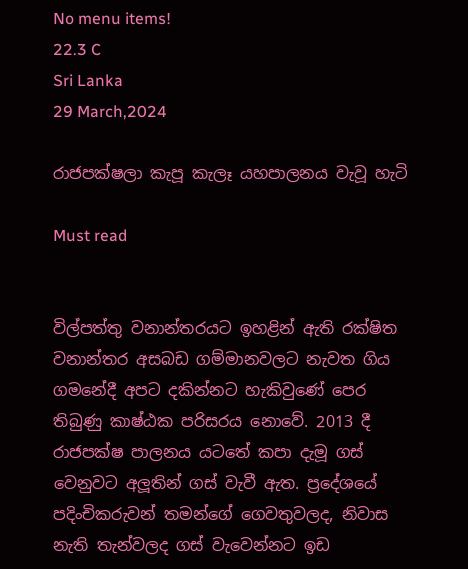No menu items!
22.3 C
Sri Lanka
29 March,2024

රාජපක්ෂලා කැපූ කැලෑ යහපාලනය වැවූ හැටි

Must read


විල්පත්තු වනාන්තරයට ඉහළින් ඇති රක්ෂිත වනාන්තර අසබඩ ගම්මානවලට නැවත ගිය ගමනේදී අපට දකින්නට හැකිවුණේ පෙර තිබුණු කාෂ්ඨක පරිසරය නොවේ. 2013 දී රාජපක්ෂ පාලනය යටතේ කපා දැමූ ගස් වෙනුවට අලූතින් ගස් වැවී ඇත. ප්‍රදේශයේ පදිංචිකරුවන් තමන්ගේ ගෙවතුවලද, නිවාස නැති තැන්වලද ගස් වැවෙන්නට ඉඩ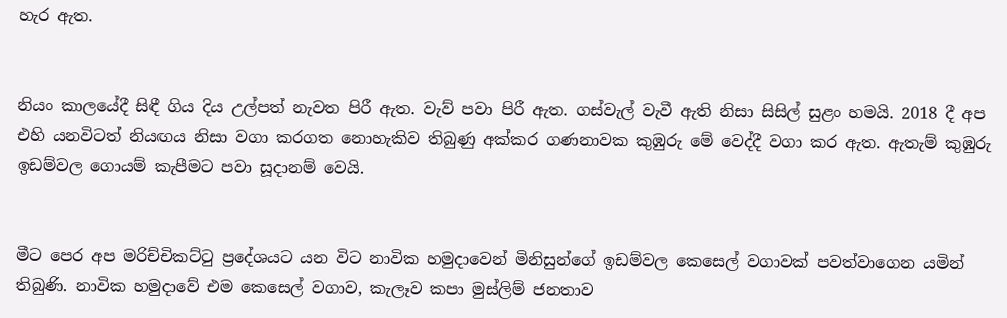හැර ඇත.


නියං කාලයේදී සිඳී ගිය දිය උල්පත් නැවත පිරී ඇත. වැව් පවා පිරී ඇත. ගස්වැල් වැවී ඇති නිසා සිසිල් සුළං හමයි. 2018 දී අප එහි යනවිටත් නියඟය නිසා වගා කරගත නොහැකිව තිබුණු අක්කර ගණනාවක කුඹුරු මේ වෙද්දී වගා කර ඇත. ඇතැම් කුඹුරු ඉඩම්වල ගොයම් කැපීමට පවා සූදානම් වෙයි.


මීට පෙර අප මරිච්චිකට්ටු ප්‍රදේශයට යන විට නාවික හමුදාවෙන් මිනිසුන්ගේ ඉඩම්වල කෙසෙල් වගාවක් පවත්වාගෙන යමින් තිබුණි. නාවික හමුදාවේ එම කෙසෙල් වගාව, කැලෑව කපා මුස්ලිම් ජනතාව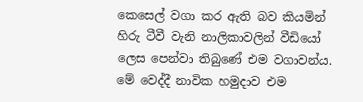කෙසෙල් වගා කර ඇති බව කියමින් හිරු ටීවී වැනි නාලිකාවලින් වීඩියෝ ලෙස පෙන්වා තිබුණේ එම වගාවන්ය. මේ වෙද්දී නාවික හමුදාව එම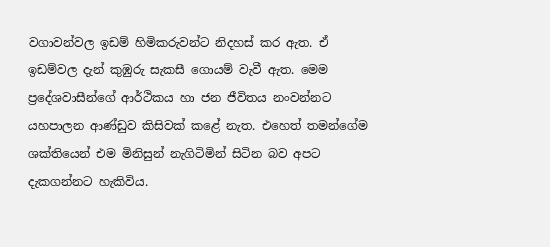වගාවන්වල ඉඩම් හිමිකරුවන්ට නිදහස් කර ඇත. ඒ ඉඩම්වල දැන් කුඹුරු සැකසී ගොයම් වැවී ඇත. මෙම ප්‍රදේශවාසීන්ගේ ආර්ථිකය හා ජන ජීවිතය නංවන්නට යහපාලන ආණ්ඩුව කිසිවක් කළේ නැත. එහෙත් තමන්ගේම ශක්තියෙන් එම මිනිසුන් නැගිටිමින් සිටින බව අපට දැකගන්නට හැකිවිය.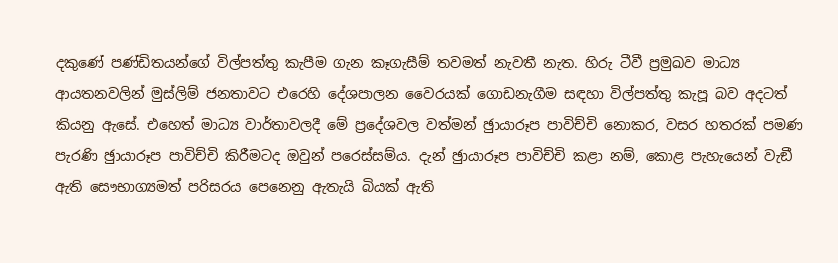දකුණේ පණ්ඩිතයන්ගේ විල්පත්තු කැපීම ගැන කෑගැසීම් තවමත් නැවතී නැත. හිරු ටීවී ප්‍රමුඛව මාධ්‍ය ආයතනවලින් මුස්ලිම් ජනතාවට එරෙහි දේශපාලන වෛරයක් ගොඩනැගීම සඳහා විල්පත්තු කැපූ බව අදටත් කියනු ඇසේ. එහෙත් මාධ්‍ය වාර්තාවලදී මේ ප්‍රදේශවල වත්මන් ඡුායාරූප පාවිච්චි නොකර, වසර හතරක් පමණ පැරණි ඡුායාරූප පාවිච්චි කිරීමටද ඔවුන් පරෙස්සම්ය. දැන් ඡුායාරූප පාවිච්චි කළා නම්, කොළ පැහැයෙන් වැඞී ඇති සෞභාග්‍යමත් පරිසරය පෙනෙනු ඇතැයි බියක් ඇති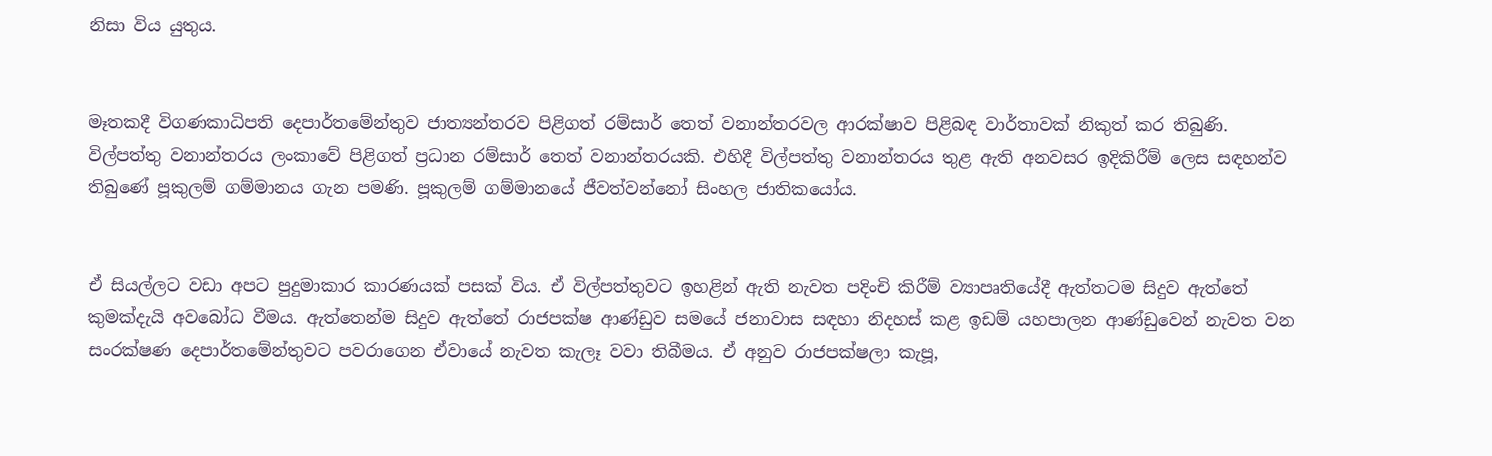නිසා විය යුතුය.


මෑතකදී විගණකාධිපති දෙපාර්තමේන්තුව ජාත්‍යන්තරව පිළිගත් රම්සාර් තෙත් වනාන්තරවල ආරක්ෂාව පිළිබඳ වාර්තාවක් නිකුත් කර තිබුණි. විල්පත්තු වනාන්තරය ලංකාවේ පිළිගත් ප්‍රධාන රම්සාර් තෙත් වනාන්තරයකි. එහිදී විල්පත්තු වනාන්තරය තුළ ඇති අනවසර ඉදිකිරීම් ලෙස සඳහන්ව තිබුණේ පූකුලම් ගම්මානය ගැන පමණි. පූකුලම් ගම්මානයේ ජීවත්වන්නෝ සිංහල ජාතිකයෝය.


ඒ සියල්ලට වඩා අපට පුදුමාකාර කාරණයක් පසක් විය. ඒ විල්පත්තුවට ඉහළින් ඇති නැවත පදිංචි කිරීම් ව්‍යාපෘතියේදී ඇත්තටම සිදුව ඇත්තේ කුමක්දැයි අවබෝධ වීමය. ඇත්තෙන්ම සිදුව ඇත්තේ රාජපක්ෂ ආණ්ඩුව සමයේ ජනාවාස සඳහා නිදහස් කළ ඉඩම් යහපාලන ආණ්ඩුවෙන් නැවත වන සංරක්ෂණ දෙපාර්තමේන්තුවට පවරාගෙන ඒවායේ නැවත කැලෑ වවා තිබීමය. ඒ අනුව රාජපක්ෂලා කැපූ,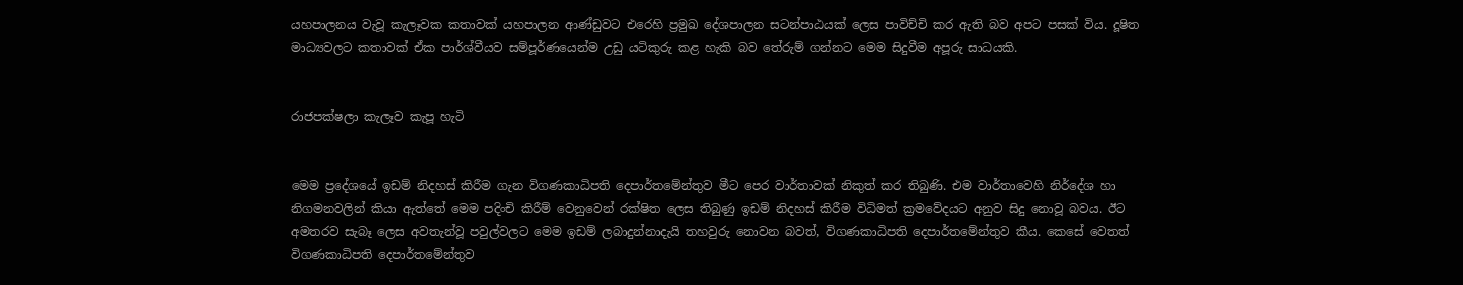යහපාලනය වැවූ කැලෑවක කතාවක් යහපාලන ආණ්ඩුවට එරෙහි ප්‍රමුඛ දේශපාලන සටන්පාඨයක් ලෙස පාවිච්චි කර ඇති බව අපට පසක් විය. දූෂිත මාධ්‍යවලට කතාවක් ඒක පාර්ශ්වීයව සම්පූර්ණයෙන්ම උඩු යටිකුරු කළ හැකි බව තේරුම් ගන්නට මෙම සිදුවීම අපූරු සාධයකි.


රාජපක්ෂලා කැලෑව කැපූ හැටි


මෙම ප්‍රදේශයේ ඉඩම් නිදහස් කිරීම ගැන විගණකාධිපති දෙපාර්තමේන්තුව මීට පෙර වාර්තාවක් නිකුත් කර තිබුණි. එම වාර්තාවෙහි නිර්දේශ හා නිගමනවලින් කියා ඇත්තේ මෙම පදිංචි කිරීම් වෙනුවෙන් රක්ෂිත ලෙස තිබුණු ඉඩම් නිදහස් කිරීම විධිමත් ක්‍රමවේදයට අනුව සිදු නොවූ බවය. ඊට අමතරව සැබෑ ලෙස අවතැන්වූ පවුල්වලට මෙම ඉඩම් ලබාදුන්නාදැයි තහවුරු නොවන බවත්, විගණකාධිපති දෙපාර්තමේන්තුව කීය. කෙසේ වෙතත් විගණකාධිපති දෙපාර්තමේන්තුව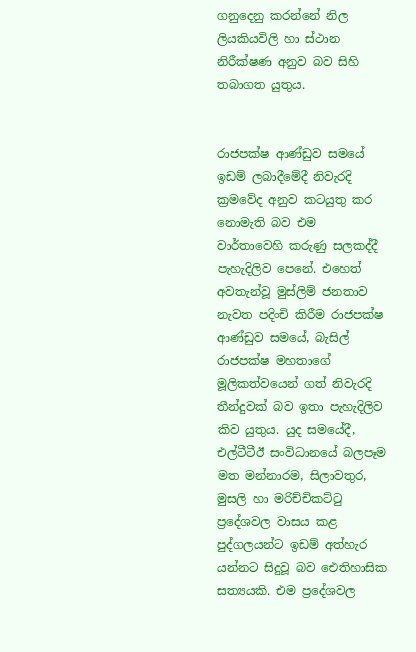ගනුදෙනු කරන්නේ නිල ලියකියවිලි හා ස්ථාන නිරීක්ෂණ අනුව බව සිහි තබාගත යුතුය.


රාජපක්ෂ ආණ්ඩුව සමයේ ඉඩම් ලබාදීමේදී නිවැරදි ක්‍රමවේද අනුව කටයුතු කර නොමැති බව එම වාර්තාවෙහි කරුණු සලකද්දී පැහැදිලිව පෙනේ. එහෙත් අවතැන්වූ මුස්ලිම් ජනතාව නැවත පදිංචි කිරීම රාජපක්ෂ ආණ්ඩුව සමයේ, බැසිල් රාජපක්ෂ මහතාගේ මූලිකත්වයෙන් ගත් නිවැරදි තීන්දුවක් බව ඉතා පැහැදිලිව කිව යුතුය. යුද සමයේදී, එල්ටීටීඊ සංවිධානයේ බලපෑම මත මන්නාරම, සිලාවතුර, මුසලි හා මරිච්චිකට්ටු ප්‍රදේශවල වාසය කළ පුද්ගලයන්ට ඉඩම් අත්හැර යන්නට සිදුවූ බව ඓතිහාසික සත්‍යයකි. එම ප්‍රදේශවල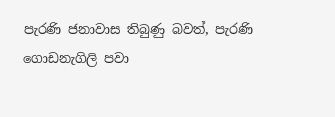පැරණි ජනාවාස තිබුණු බවත්, පැරණි ගොඩනැගිලි පවා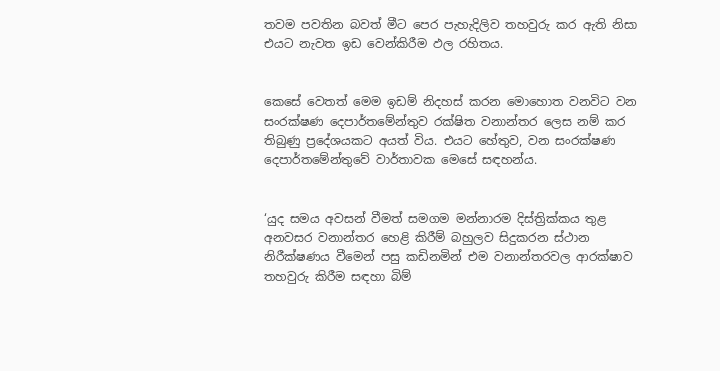තවම පවතින බවත් මීට පෙර පැහැදිලිව තහවුරු කර ඇති නිසා එයට නැවත ඉඩ වෙන්කිරීම ඵල රහිතය.


කෙසේ වෙතත් මෙම ඉඩම් නිදහස් කරන මොහොත වනවිට වන සංරක්ෂණ දෙපාර්තමේන්තුව රක්ෂිත වනාන්තර ලෙස නම් කර තිබුණු ප්‍රදේශයකට අයත් විය. එයට හේතුව, වන සංරක්ෂණ දෙපාර්තමේන්තුවේ වාර්තාවක මෙසේ සඳහන්ය.


‘යුද සමය අවසන් වීමත් සමගම මන්නාරම දිස්ත්‍රික්කය තුළ අනවසර වනාන්තර හෙළි කිරීම් බහුලව සිදුකරන ස්ථාන නිරීක්ෂණය වීමෙන් පසු කඩිනමින් එම වනාන්තරවල ආරක්ෂාව තහවුරු කිරීම සඳහා බිම්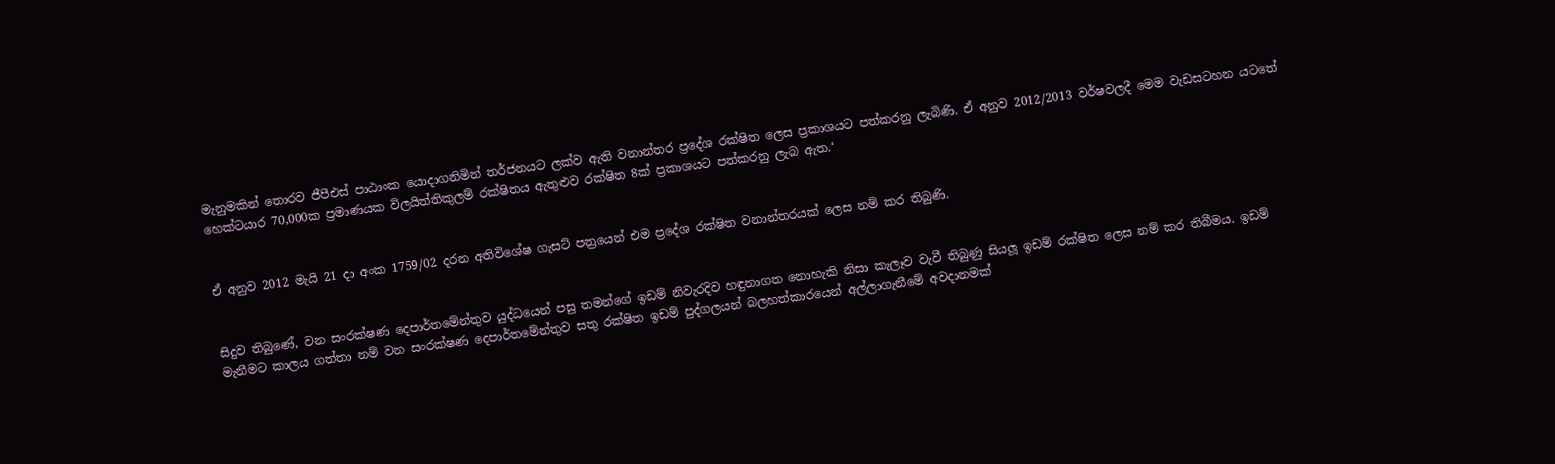මැනුමකින් තොරව ජීපීඑස් පාඨාංක යොදාගනිමින් තර්ජනයට ලක්ව ඇති වනාන්තර ප්‍රදේශ රක්ෂිත ලෙස ප්‍රකාශයට පත්කරනු ලැබිණි. ඒ අනුව 2012/2013 වර්ෂවලදී මෙම වැඩසටහන යටතේ හෙක්ටයාර 70,000ක ප්‍රමාණයක විලයිත්තිකුලම් රක්ෂිතය ඇතුළුව රක්ෂිත 8ක් ප්‍රකාශයට පත්කරනු ලැබ ඇත.‘


ඒ අනුව 2012 මැයි 21 දා අංක 1759/02 දරන අතිවිශේෂ ගැසට් පත්‍රයෙන් එම ප්‍රදේශ රක්ෂිත වනාන්තරයක් ලෙස නම් කර තිබුණි.


සිදුව තිබුණේ, වන සංරක්ෂණ දෙපාර්තමේන්තුව යුද්ධයෙන් පසු තමන්ගේ ඉඩම් නිවැරදිව හඳුනාගත නොහැකි නිසා කැලෑව වැවී තිබුණු සියලූ ඉඩම් රක්ෂිත ලෙස නම් කර තිබීමය. ඉඩම් මැනීමට කාලය ගත්තා නම් වන සංරක්ෂණ දෙපාර්තමේන්තුව සතු රක්ෂිත ඉඩම් පුද්ගලයන් බලහත්කාරයෙන් අල්ලාගැනීමේ අවදානමක්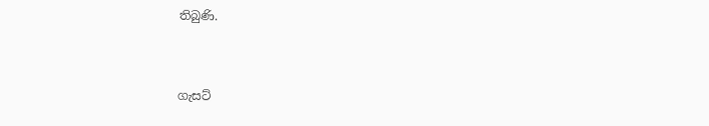තිබුණි.


ගැසට්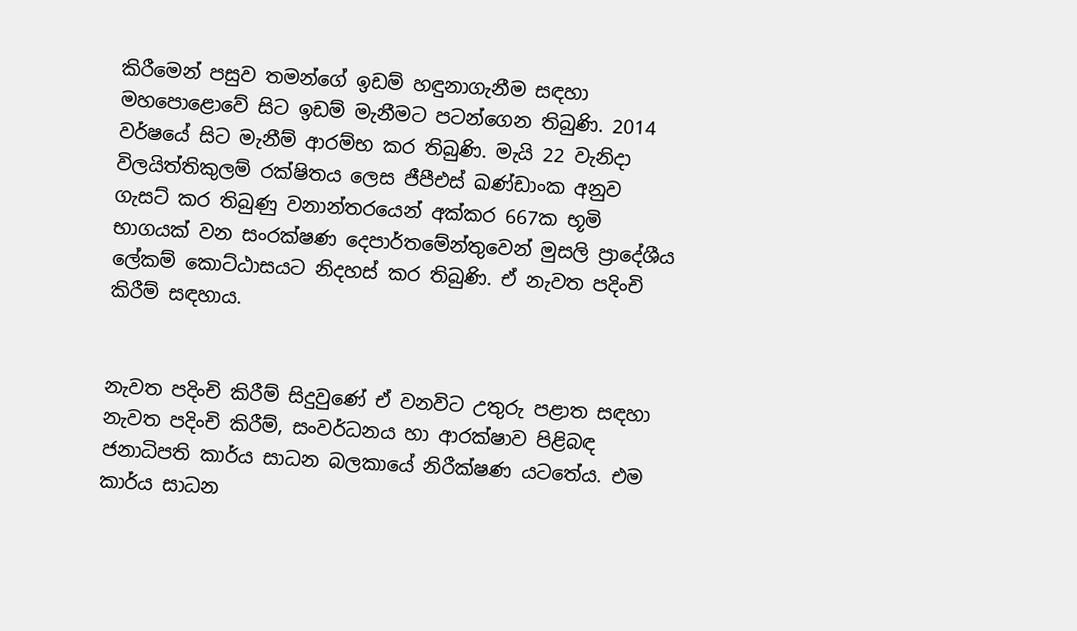කිරීමෙන් පසුව තමන්ගේ ඉඩම් හඳුනාගැනීම සඳහා මහපොළොවේ සිට ඉඩම් මැනීමට පටන්ගෙන තිබුණි. 2014 වර්ෂයේ සිට මැනීම් ආරම්භ කර තිබුණි. මැයි 22 වැනිදා විලයිත්තිකුලම් රක්ෂිතය ලෙස ජීපීඑස් ඛණ්ඩාංක අනුව ගැසට් කර තිබුණු වනාන්තරයෙන් අක්කර 667ක භූමි භාගයක් වන සංරක්ෂණ දෙපාර්තමේන්තුවෙන් මුසලි ප්‍රාදේශීය ලේකම් කොට්ඨාසයට නිදහස් කර තිබුණි. ඒ නැවත පදිංචි කිරීම් සඳහාය.


නැවත පදිංචි කිරීම් සිදුවුණේ ඒ වනවිට උතුරු පළාත සඳහා නැවත පදිංචි කිරීම්, සංවර්ධනය හා ආරක්ෂාව පිළිබඳ ජනාධිපති කාර්ය සාධන බලකායේ නිරීක්ෂණ යටතේය. එම කාර්ය සාධන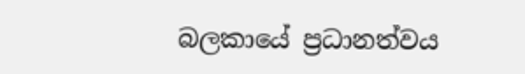බලකායේ ප්‍රධානත්වය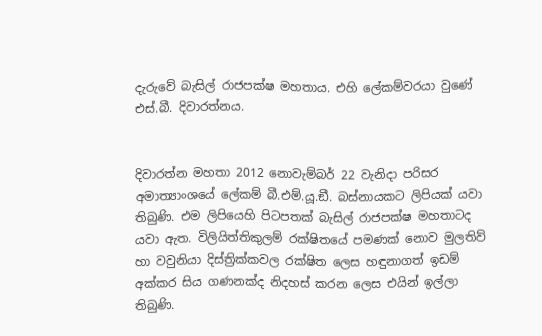දැරුවේ බැසිල් රාජපක්ෂ මහතාය. එහි ලේකම්වරයා වුණේ එස්.බී. දිවාරත්නය.


දිවාරත්න මහතා 2012 නොවැම්බර් 22 වැනිදා පරිසර අමාත්‍යාංශයේ ලේකම් බී.එම්.යූ.ඞී. බස්නායකට ලිපියක් යවා තිබුණි. එම ලිපියෙහි පිටපතක් බැසිල් රාජපක්ෂ මහතාටද යවා ඇත. විලියිත්තිකුලම් රක්ෂිතයේ පමණක් නොව මුලතිව් හා වවුනියා දිස්ත්‍රික්කවල රක්ෂිත ලෙස හඳුනාගත් ඉඩම් අක්කර සිය ගණනක්ද නිදහස් කරන ලෙස එයින් ඉල්ලා තිබුණි.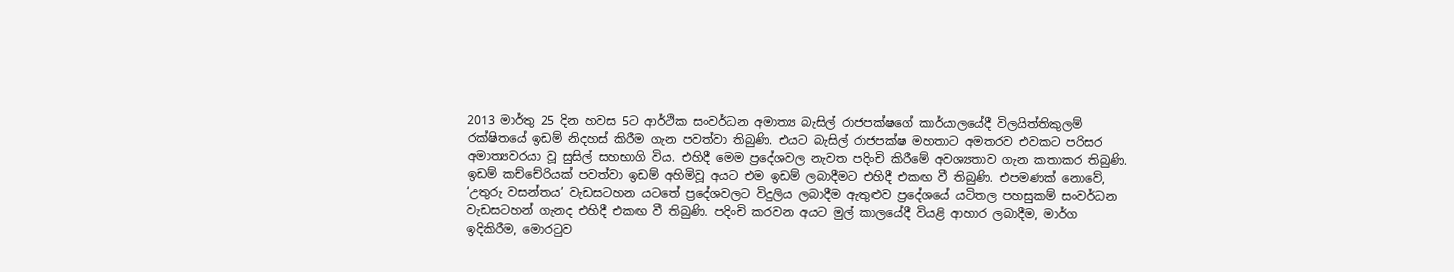2013 මාර්තු 25 දින හවස 5ට ආර්ථික සංවර්ධන අමාත්‍ය බැසිල් රාජපක්ෂගේ කාර්යාලයේදී විලයිත්තිකුලම් රක්ෂිතයේ ඉඩම් නිදහස් කිරීම ගැන පවත්වා තිබුණි. එයට බැසිල් රාජපක්ෂ මහතාට අමතරව එවකට පරිසර අමාත්‍යවරයා වූ සුසිල් සහභාගි විය. එහිදී මෙම ප්‍රදේශවල නැවත පදිංචි කිරීමේ අවශ්‍යතාව ගැන කතාකර තිබුණි. ඉඩම් කච්චේරියක් පවත්වා ඉඩම් අහිමිවූ අයට එම ඉඩම් ලබාදීමට එහිදී එකඟ වී තිබුණි. එපමණක් නොවේ, ‘උතුරු වසන්තය’ වැඩසටහන යටතේ ප්‍රදේශවලට විදුලිය ලබාදීම ඇතුළුව ප්‍රදේශයේ යටිතල පහසුකම් සංවර්ධන වැඩසටහන් ගැනද එහිදී එකඟ වී තිබුණි. පදිංචි කරවන අයට මුල් කාලයේදී වියළි ආහාර ලබාදීම, මාර්ග ඉදිකිරීම, මොරටුව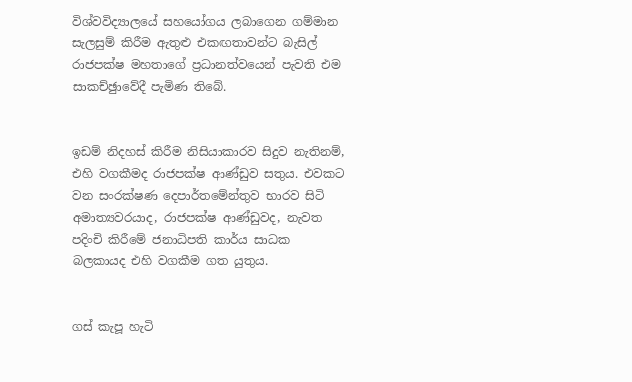විශ්වවිද්‍යාලයේ සහයෝගය ලබාගෙන ගම්මාන සැලසුම් කිරීම ඇතුළු එකඟතාවන්ට බැසිල් රාජපක්ෂ මහතාගේ ප්‍රධානත්වයෙන් පැවති එම සාකච්ඡුාවේදී පැමිණ තිබේ.


ඉඩම් නිදහස් කිරීම නිසියාකාරව සිදුව නැතිනම්, එහි වගකීමද රාජපක්ෂ ආණ්ඩුව සතුය. එවකට වන සංරක්ෂණ දෙපාර්තමේන්තුව භාරව සිටි අමාත්‍යවරයාද, රාජපක්ෂ ආණ්ඩුවද, නැවත පදිංචි කිරීමේ ජනාධිපති කාර්ය සාධක බලකායද එහි වගකීම ගත යුතුය.


ගස් කැපූ හැටි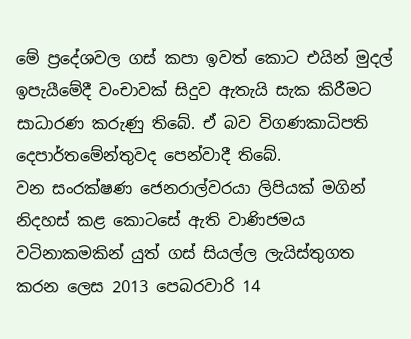මේ ප්‍රදේශවල ගස් කපා ඉවත් කොට එයින් මුදල් ඉපැයීමේදී වංචාවක් සිදුව ඇතැයි සැක කිරීමට සාධාරණ කරුණු තිබේ. ඒ බව විගණකාධිපති දෙපාර්තමේන්තුවද පෙන්වාදී තිබේ.
වන සංරක්ෂණ ජෙනරාල්වරයා ලිපියක් මගින් නිදහස් කළ කොටසේ ඇති වාණිජමය වටිනාකමකින් යුත් ගස් සියල්ල ලැයිස්තුගත කරන ලෙස 2013 පෙබරවාරි 14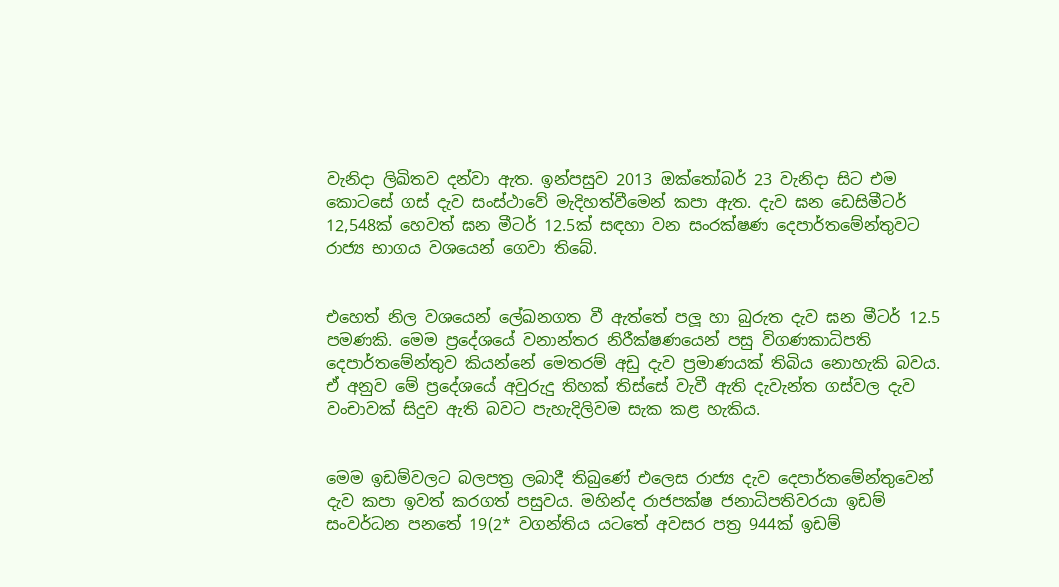වැනිදා ලිඛිතව දන්වා ඇත. ඉන්පසුව 2013 ඔක්තෝබර් 23 වැනිදා සිට එම කොටසේ ගස් දැව සංස්ථාවේ මැදිහත්වීමෙන් කපා ඇත. දැව ඝන ඩෙසිමීටර් 12,548ක් හෙවත් ඝන මීටර් 12.5ක් සඳහා වන සංරක්ෂණ දෙපාර්තමේන්තුවට රාජ්‍ය භාගය වශයෙන් ගෙවා තිබේ.


එහෙත් නිල වශයෙන් ලේඛනගත වී ඇත්තේ පලූ හා බුරුත දැව ඝන මීටර් 12.5 පමණකි. මෙම ප්‍රදේශයේ වනාන්තර නිරීක්ෂණයෙන් පසු විගණකාධිපති දෙපාර්තමේන්තුව කියන්නේ මෙතරම් අඩු දැව ප්‍රමාණයක් තිබිය නොහැකි බවය. ඒ අනුව මේ ප්‍රදේශයේ අවුරුදු තිහක් තිස්සේ වැවී ඇති දැවැන්ත ගස්වල දැව වංචාවක් සිදුව ඇති බවට පැහැදිලිවම සැක කළ හැකිය.


මෙම ඉඩම්වලට බලපත්‍ර ලබාදී තිබුණේ එලෙස රාජ්‍ය දැව දෙපාර්තමේන්තුවෙන් දැව කපා ඉවත් කරගත් පසුවය. මහින්ද රාජපක්ෂ ජනාධිපතිවරයා ඉඩම් සංවර්ධන පනතේ 19(2* වගන්තිය යටතේ අවසර පත්‍ර 944ක් ඉඩම්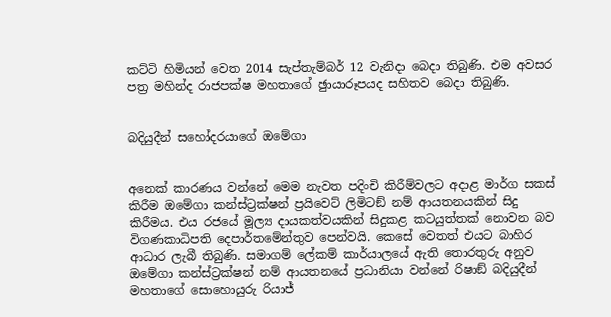කට්ටි හිමියන් වෙත 2014 සැප්තැම්බර් 12 වැනිදා බෙදා තිබුණි. එම අවසර පත්‍ර මහින්ද රාජපක්ෂ මහතාගේ ඡුායාරූපයද සහිතව බෙදා තිබුණි.


බදියුදීන් සහෝදරයාගේ ඔමේගා


අනෙක් කාරණය වන්නේ මෙම නැවත පදිංචි කිරීම්වලට අදාළ මාර්ග සකස් කිරීම ඔමේගා කන්ස්ට්‍රක්ෂන් ප්‍රයිවෙට් ලිමිටඞ් නම් ආයතනයකින් සිදු කිරීමය. එය රජයේ මූල්‍ය දායකත්වයකින් සිදුකළ කටයුත්තක් නොවන බව විගණකාධිපති දෙපාර්තමේන්තුව පෙන්වයි. කෙසේ වෙතත් එයට බාහිර ආධාර ලැබී තිබුණි. සමාගම් ලේකම් කාර්යාලයේ ඇති තොරතුරු අනුව ඔමේගා කන්ස්ට්‍රක්ෂන් නම් ආයතනයේ ප්‍රධානියා වන්නේ රිෂාඞ් බදියුදීන් මහතාගේ සොහොයුරු රියාජ්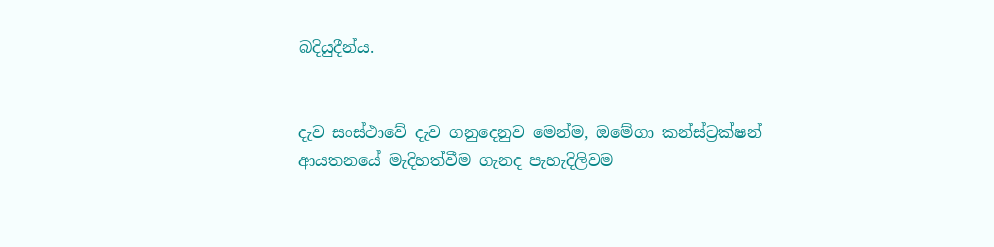බදියුදීන්ය.


දැව සංස්ථාවේ දැව ගනුදෙනුව මෙන්ම, ඔමේගා කන්ස්ට්‍රක්ෂන් ආයතනයේ මැදිහත්වීම ගැනද පැහැදිලිවම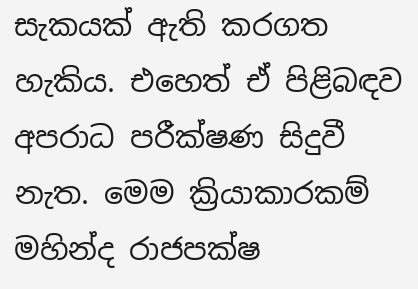සැකයක් ඇති කරගත හැකිය. එහෙත් ඒ පිළිබඳව අපරාධ පරීක්ෂණ සිදුවී නැත. මෙම ක්‍රියාකාරකම් මහින්ද රාජපක්ෂ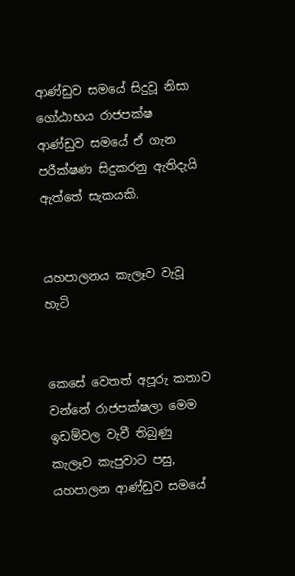ආණ්ඩුව සමයේ සිදුවූ නිසා ගෝඨාභය රාජපක්ෂ ආණ්ඩුව සමයේ ඒ ගැන පරීක්ෂණ සිදුකරනු ඇතිදැයි ඇත්තේ සැකයකි.


යහපාලනය කැලෑව වැවූ හැටි


කෙසේ වෙතත් අපූරු කතාව වන්නේ රාජපක්ෂලා මෙම ඉඩම්වල වැවී තිබුණු කැලෑව කැපුවාට පසු, යහපාලන ආණ්ඩුව සමයේ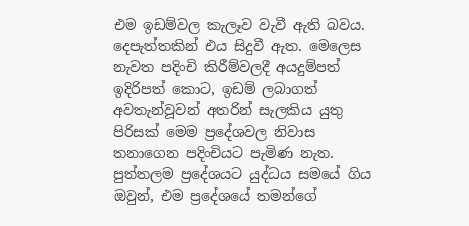එම ඉඩම්වල කැලෑව වැවී ඇති බවය. දෙපැත්තකින් එය සිදුවී ඇත. මෙලෙස නැවත පදිංචි කිරීම්වලදී අයදුම්පත් ඉදිරිපත් කොට, ඉඩම් ලබාගත් අවතැන්වූවන් අතරින් සැලකිය යුතු පිරිසක් මෙම ප්‍රදේශවල නිවාස තනාගෙන පදිංචියට පැමිණ නැත. පුත්තලම ප්‍රදේශයට යුද්ධය සමයේ ගිය ඔවුන්, එම ප්‍රදේශයේ තමන්ගේ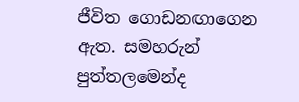ජීවිත ගොඩනඟාගෙන ඇත. සමහරුන් පුත්තලමෙන්ද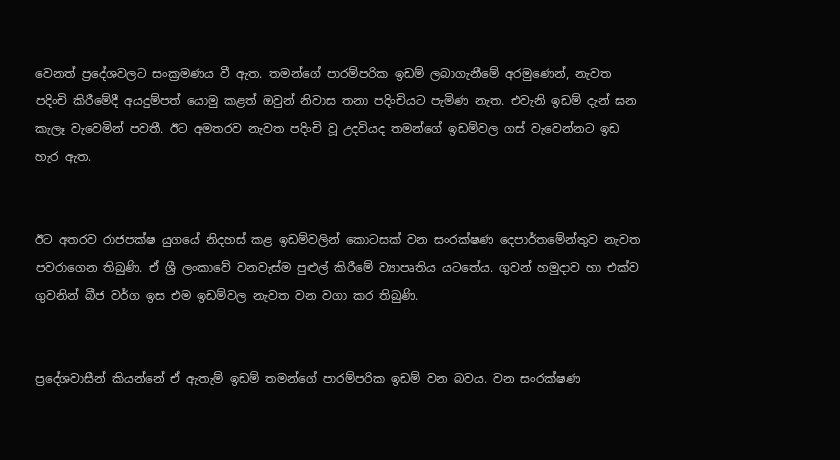වෙනත් ප්‍රදේශවලට සංක්‍රමණය වී ඇත. තමන්ගේ පාරම්පරික ඉඩම් ලබාගැනීමේ අරමුණෙන්, නැවත පදිංචි කිරීමේදී අයදුම්පත් යොමු කළත් ඔවුන් නිවාස තනා පදිංචියට පැමිණ නැත. එවැනි ඉඩම් දැන් ඝන කැලෑ වැවෙමින් පවතී. ඊට අමතරව නැවත පදිංචි වූ උදවියද තමන්ගේ ඉඩම්වල ගස් වැවෙන්නට ඉඩ හැර ඇත.


ඊට අතරව රාජපක්ෂ යුගයේ නිදහස් කළ ඉඩම්වලින් කොටසක් වන සංරක්ෂණ දෙපාර්තමේන්තුව නැවත පවරාගෙන තිබුණි. ඒ ශ්‍රී ලංකාවේ වනවැස්ම පුළුල් කිරීමේ ව්‍යාපෘතිය යටතේය. ගුවන් හමුදාව හා එක්ව ගුවනින් බීජ වර්ග ඉස එම ඉඩම්වල නැවත වන වගා කර තිබුණි.


ප්‍රදේශවාසීන් කියන්නේ ඒ ඇතැම් ඉඩම් තමන්ගේ පාරම්පරික ඉඩම් වන බවය. වන සංරක්ෂණ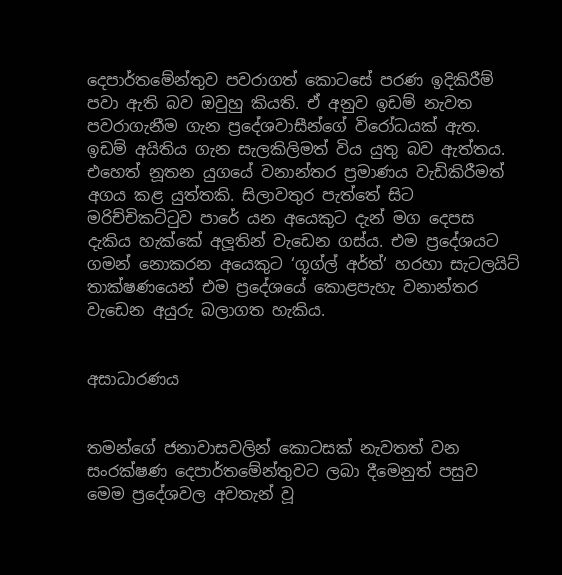දෙපාර්තමේන්තුව පවරාගත් කොටසේ පරණ ඉදිකිරීම් පවා ඇති බව ඔවුහු කියති. ඒ අනුව ඉඩම් නැවත පවරාගැනීම ගැන ප්‍රදේශවාසීන්ගේ විරෝධයක් ඇත. ඉඩම් අයිතිය ගැන සැලකිලිමත් විය යුතු බව ඇත්තය. එහෙත් නූතන යුගයේ වනාන්තර ප්‍රමාණය වැඩිකිරීමත් අගය කළ යුත්තකි. සිලාවතුර පැත්තේ සිට මරිච්චිකට්ටුව පාරේ යන අයෙකුට දැන් මග දෙපස දැකිය හැක්කේ අලූතින් වැඩෙන ගස්ය. එම ප්‍රදේශයට ගමන් නොකරන අයෙකුට ‘ගූග්ල් අර්ත්‘ හරහා සැටලයිට් තාක්ෂණයෙන් එම ප්‍රදේශයේ කොළපැහැ වනාන්තර වැඩෙන අයුරු බලාගත හැකිය.


අසාධාරණය


තමන්ගේ ජනාවාසවලින් කොටසක් නැවතත් වන සංරක්ෂණ දෙපාර්තමේන්තුවට ලබා දීමෙනුත් පසුව මෙම ප්‍රදේශවල අවතැන් වූ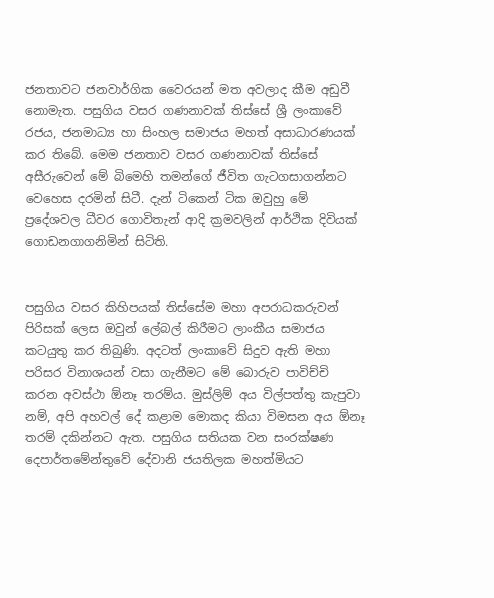ජනතාවට ජනවාර්ගික වෛරයන් මත අවලාද කීම අඩුවී නොමැත. පසුගිය වසර ගණනාවක් තිස්සේ ශ්‍රී ලංකාවේ රජය, ජනමාධ්‍ය හා සිංහල සමාජය මහත් අසාධාරණයක් කර තිබේ. මෙම ජනතාව වසර ගණනාවක් තිස්සේ අසීරුවෙන් මේ බිමෙහි තමන්ගේ ජීවිත ගැටගසාගන්නට වෙහෙස දරමින් සිටී. දැන් ටිකෙන් ටික ඔවුහු මේ ප්‍රදේශවල ධීවර ගොවිතැන් ආදි ක්‍රමවලින් ආර්ථික දිවියක් ගොඩනගාගනිමින් සිටිති.


පසුගිය වසර කිහිපයක් තිස්සේම මහා අපරාධකරුවන් පිරිසක් ලෙස ඔවුන් ලේබල් කිරීමට ලාංකීය සමාජය කටයුතු කර තිබුණි. අදටත් ලංකාවේ සිදුව ඇති මහා පරිසර විනාශයන් වසා ගැනීමට මේ බොරුව පාවිච්චි කරන අවස්ථා ඕනෑ තරම්ය. මුස්ලිම් අය විල්පත්තු කැපුවා නම්, අපි අහවල් දේ කළාම මොකද කියා විමසන අය ඕනෑ තරම් දකින්නට ඇත. පසුගිය සතියක වන සංරක්ෂණ දෙපාර්තමේන්තුවේ දේවානි ජයතිලක මහත්මියට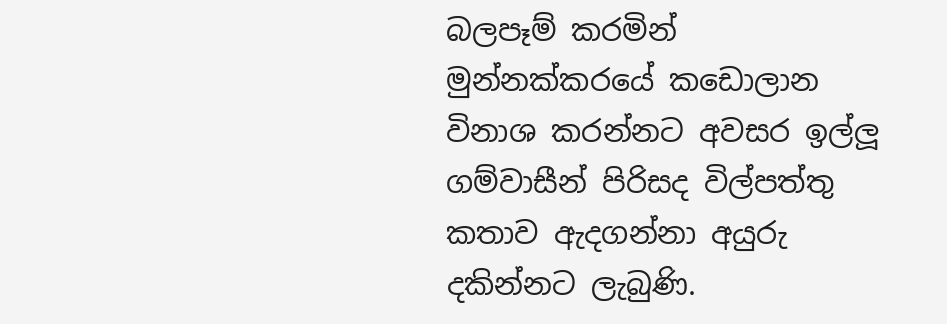බලපෑම් කරමින් මුන්නක්කරයේ කඩොලාන විනාශ කරන්නට අවසර ඉල්ලූ ගම්වාසීන් පිරිසද විල්පත්තු කතාව ඇදගන්නා අයුරු දකින්නට ලැබුණි.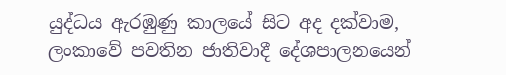යුද්ධය ඇරඹුණු කාලයේ සිට අද දක්වාම, ලංකාවේ පවතින ජාතිවාදී දේශපාලනයෙන්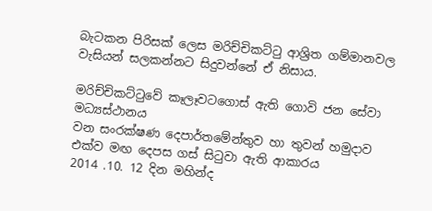බැටකන පිරිසක් ලෙස මරිච්චිකට්ටු ආශ්‍රිත ගම්මානවල වැසියන් සලකන්නට සිදුවන්නේ ඒ නිසාය.

මරිච්චිකට්ටුවේ කෑලෑවටගොස් ඇති ගොවි ජන සේවා මධ්‍යස්ථානය
වන සංරක්ෂණ දෙපාර්තමේන්තුව හා තුවන් හමුදාව එක්ව මඟ දෙපස ගස් සිටුවා ඇති ආකාරය
2014 .10. 12 දින මහින්ද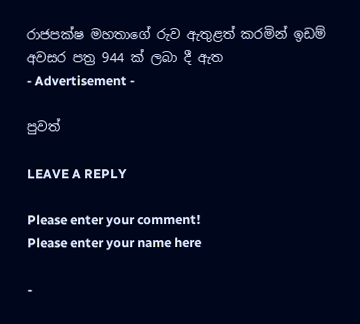රාජපක්ෂ මහතාගේ රුව ඇතුළත් කරමින් ඉඩම් අවසර පත්‍ර 944 ක් ලබා දී ඇත
- Advertisement -

පුවත්

LEAVE A REPLY

Please enter your comment!
Please enter your name here

-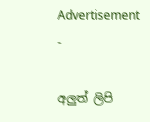Advertisement -

අලුත් ලිපි